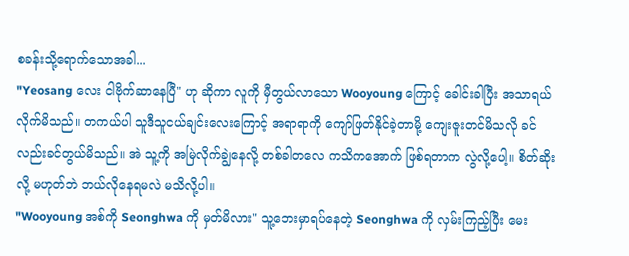စခန်းသို့ရောက်သောအခါ...
"Yeosang လေး ငါဗိုက်ဆာနေပြီ" ဟု ဆိုကာ လူကို မှီတွယ်လာသော Wooyoung ကြောင့် ခေါင်းခါပြီး အသာရယ်လိုက်မိသည်။ တကယ်ပါ သူဒီသူငယ်ချင်းလေးကြောင့် အရာရာကို ကျော်ဖြတ်နိုင်ခဲ့တာမို့ ကျေးဇူးတင်မိသလို ခင်လည်းခင်တွယ်မိသည်။ အဲ သူ့ကို အမြဲလိုက်ချွဲနေလို့ တစ်ခါတလေ ကသိကအောက် ဖြစ်ရတာက လွဲလို့ပေါ့။ စိတ်ဆိုးလို့ မဟုတ်ဘဲ ဘယ်လိုနေရမလဲ မသိလို့ပါ။
"Wooyoung အစ်ကို Seonghwa ကို မှတ်မိလား" သူ့ဘေးမှာရပ်နေတဲ့ Seonghwa ကို လှမ်းကြည့်ပြီး မေး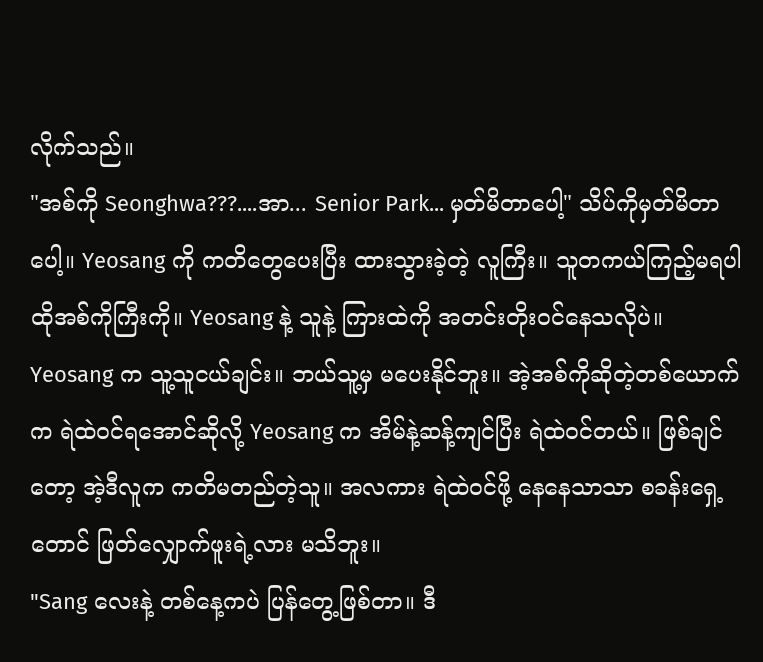လိုက်သည်။
"အစ်ကို Seonghwa???....အာ... Senior Park... မှတ်မိတာပေါ့" သိပ်ကိုမှတ်မိတာပေါ့။ Yeosang ကို ကတိတွေပေးပြီး ထားသွားခဲ့တဲ့ လူကြီး။ သူတကယ်ကြည့်မရပါ ထိုအစ်ကိုကြီးကို။ Yeosang နဲ့ သူနဲ့ ကြားထဲကို အတင်းတိုးဝင်နေသလိုပဲ။ Yeosang က သူ့သူငယ်ချင်း။ ဘယ်သူ့မှ မပေးနိုင်ဘူး။ အဲ့အစ်ကိုဆိုတဲ့တစ်ယောက်က ရဲထဲဝင်ရအောင်ဆိုလို့ Yeosang က အိမ်နဲ့ဆန့်ကျင်ပြီး ရဲထဲဝင်တယ်။ ဖြစ်ချင်တော့ အဲ့ဒီလူက ကတိမတည်တဲ့သူ။ အလကား ရဲထဲဝင်ဖို့ နေနေသာသာ စခန်းရှေ့တောင် ဖြတ်လျှောက်ဖူးရဲ့လား မသိဘူး။
"Sang လေးနဲ့ တစ်နေ့ကပဲ ပြန်တွေ့ဖြစ်တာ။ ဒီ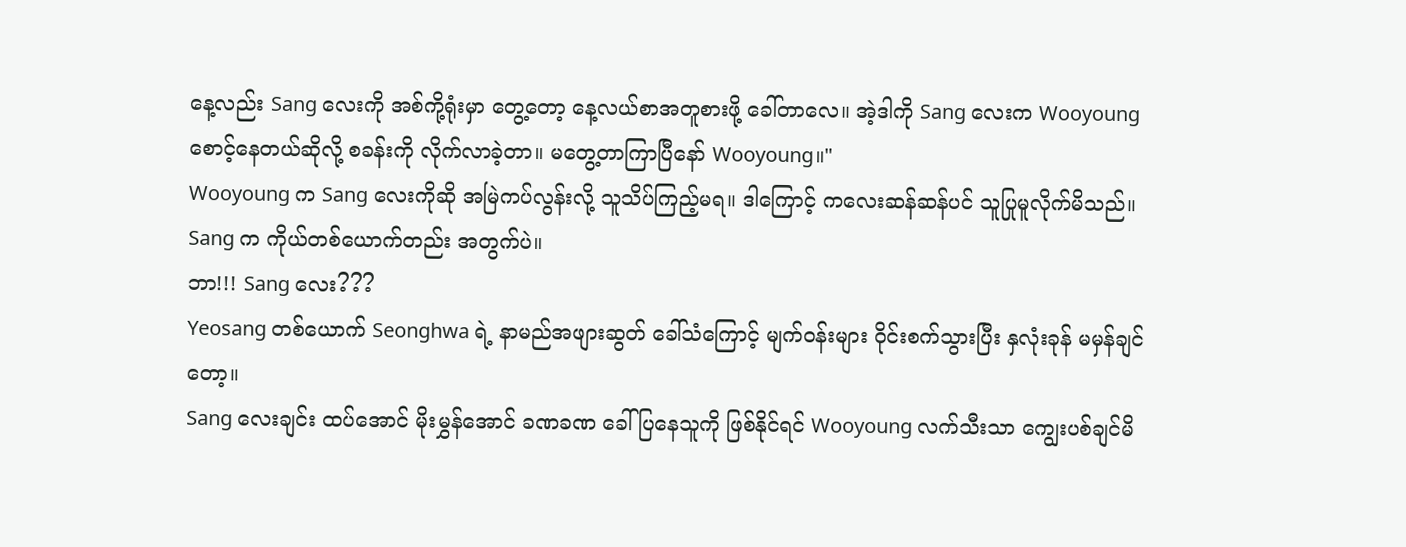နေ့လည်း Sang လေးကို အစ်ကို့ရုံးမှာ တွေ့တော့ နေ့လယ်စာအတူစားဖို့ ခေါ်တာလေ။ အဲ့ဒါကို Sang လေးက Wooyoung စောင့်နေတယ်ဆိုလို့ စခန်းကို လိုက်လာခဲ့တာ။ မတွေ့တာကြာပြီနော် Wooyoung။"
Wooyoung က Sang လေးကိုဆို အမြဲကပ်လွန်းလို့ သူသိပ်ကြည့်မရ။ ဒါကြောင့် ကလေးဆန်ဆန်ပင် သူပြုမူလိုက်မိသည်။ Sang က ကိုယ်တစ်ယောက်တည်း အတွက်ပဲ။
ဘာ!!! Sang လေး???
Yeosang တစ်ယောက် Seonghwa ရဲ့ နာမည်အဖျားဆွတ် ခေါ်သံကြောင့် မျက်ဝန်းများ ဝိုင်းစက်သွားပြီး နှလုံးခုန် မမှန်ချင်တော့။
Sang လေးချင်း ထပ်အောင် မိုးမွှန်အောင် ခဏခဏ ခေါ်ပြနေသူကို ဖြစ်နိုင်ရင် Wooyoung လက်သီးသာ ကျွေးပစ်ချင်မိ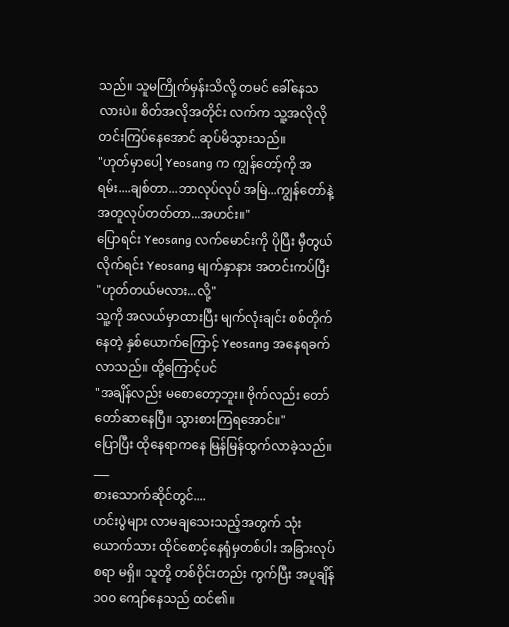သည်။ သူမကြိုက်မှန်းသိလို့ တမင် ခေါ်နေသလားပဲ။ စိတ်အလိုအတိုင်း လက်က သူ့အလိုလို တင်းကြပ်နေအောင် ဆုပ်မိသွားသည်။
"ဟုတ်မှာပေါ့ Yeosang က ကျွန်တော့်ကို အရမ်း....ချစ်တာ...ဘာလုပ်လုပ် အမြဲ...ကျွန်တော်နဲ့အတူလုပ်တတ်တာ...အဟင်း။"
ပြောရင်း Yeosang လက်မောင်းကို ပိုပြီး မှီတွယ်လိုက်ရင်း Yeosang မျက်နှာနား အတင်းကပ်ပြီး
"ဟုတ်တယ်မလား...လို့"
သူ့ကို အလယ်မှာထားပြီး မျက်လုံးချင်း စစ်တိုက်နေတဲ့ နှစ်ယောက်ကြောင့် Yeosang အနေရခက်လာသည်။ ထို့ကြောင့်ပင်
"အချိန်လည်း မစောတော့ဘူး။ ဗိုက်လည်း တော်တော်ဆာနေပြီ။ သွားစားကြရအောင်။"
ပြောပြီး ထိုနေရာကနေ မြန်မြန်ထွက်လာခဲ့သည်။
___
စားသောက်ဆိုင်တွင်....
ဟင်းပွဲများ လာမချသေးသည့်အတွက် သုံးယောက်သား ထိုင်စောင့်နေရုံမှတစ်ပါး အခြားလုပ်စရာ မရှိ။ သူတို့ တစ်ဝိုင်းတည်း ကွက်ပြီး အပူချိန် ၁၀၀ ကျော်နေသည် ထင်၏။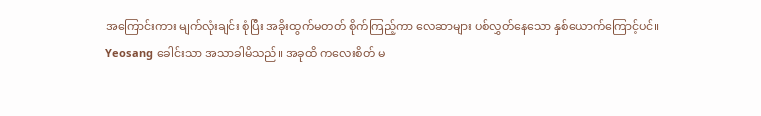အကြောင်းကား မျက်လုံးချင်း စုံပြီး အခိုးထွက်မတတ် စိုက်ကြည့်ကာ လေဆာများ ပစ်လွှတ်နေသော နှစ်ယောက်ကြောင့်ပင်။
Yeosang ခေါင်းသာ အသာခါမိသည်။ အခုထိ ကလေးစိတ် မ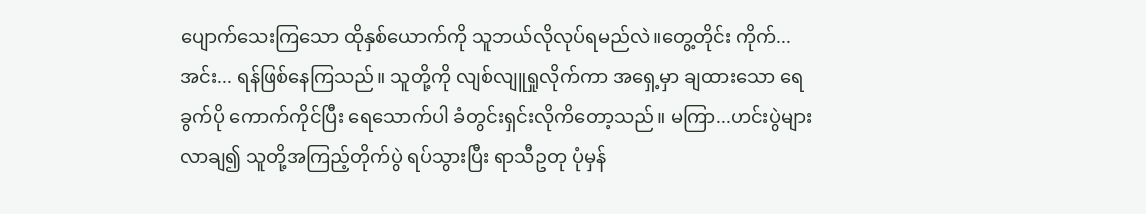ပျောက်သေးကြသော ထိုနှစ်ယောက်ကို သူဘယ်လိုလုပ်ရမည်လဲ။တွေ့တိုင်း ကိုက်...အင်း... ရန်ဖြစ်နေကြသည်။ သူတို့ကို လျစ်လျူရှုလိုက်ကာ အရှေ့မှာ ချထားသော ရေခွက်ပို ကောက်ကိုင်ပြီး ရေသောက်ပါ ခံတွင်းရှင်းလိုကိတော့သည်။ မကြာ...ဟင်းပွဲများ လာချ၍ သူတို့အကြည့်တိုက်ပွဲ ရပ်သွားပြီး ရာသီဥတု ပုံမှန်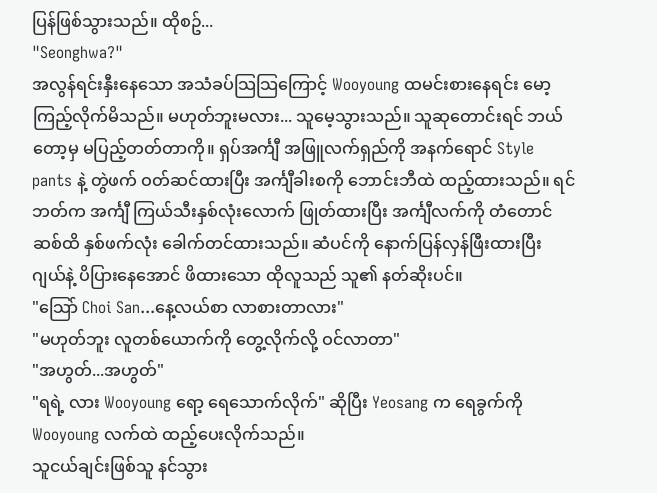ပြန်ဖြစ်သွားသည်။ ထိုစဥ်...
"Seonghwa?"
အလွန်ရင်းနှီးနေသော အသံခပ်သြသြကြောင့် Wooyoung ထမင်းစားနေရင်း မော့ကြည့်လိုက်မိသည်။ မဟုတ်ဘူးမလား... သူမေ့သွားသည်။ သူဆုတောင်းရင် ဘယ်တော့မှ မပြည့်တတ်တာကို။ ရှပ်အင်္ကျီ အဖြူလက်ရှည်ကို အနက်ရောင် Style pants နဲ့ တွဲဖက် ဝတ်ဆင်ထားပြီး အင်္ကျီခါးစကို ဘောင်းဘီထဲ ထည့်ထားသည်။ ရင်ဘတ်က အင်္ကျီ ကြယ်သီးနှစ်လုံးလောက် ဖြုတ်ထားပြီး အင်္ကျီလက်ကို တံတောင်ဆစ်ထိ နှစ်ဖက်လုံး ခေါက်တင်ထားသည်။ ဆံပင်ကို နောက်ပြန်လှန်ဖြီးထားပြီး ဂျယ်နဲ့ ပိပြားနေအောင် ဖိထားသော ထိုလူသည် သူ၏ နတ်ဆိုးပင်။
"သြော် Choi San...နေ့လယ်စာ လာစားတာလား"
"မဟုတ်ဘူး လူတစ်ယောက်ကို တွေ့လိုက်လို့ ဝင်လာတာ"
"အဟွတ်...အဟွတ်"
"ရရဲ့ လား Wooyoung ရော့ ရေသောက်လိုက်" ဆိုပြီး Yeosang က ရေခွက်ကို Wooyoung လက်ထဲ ထည့်ပေးလိုက်သည်။
သူငယ်ချင်းဖြစ်သူ နင်သွား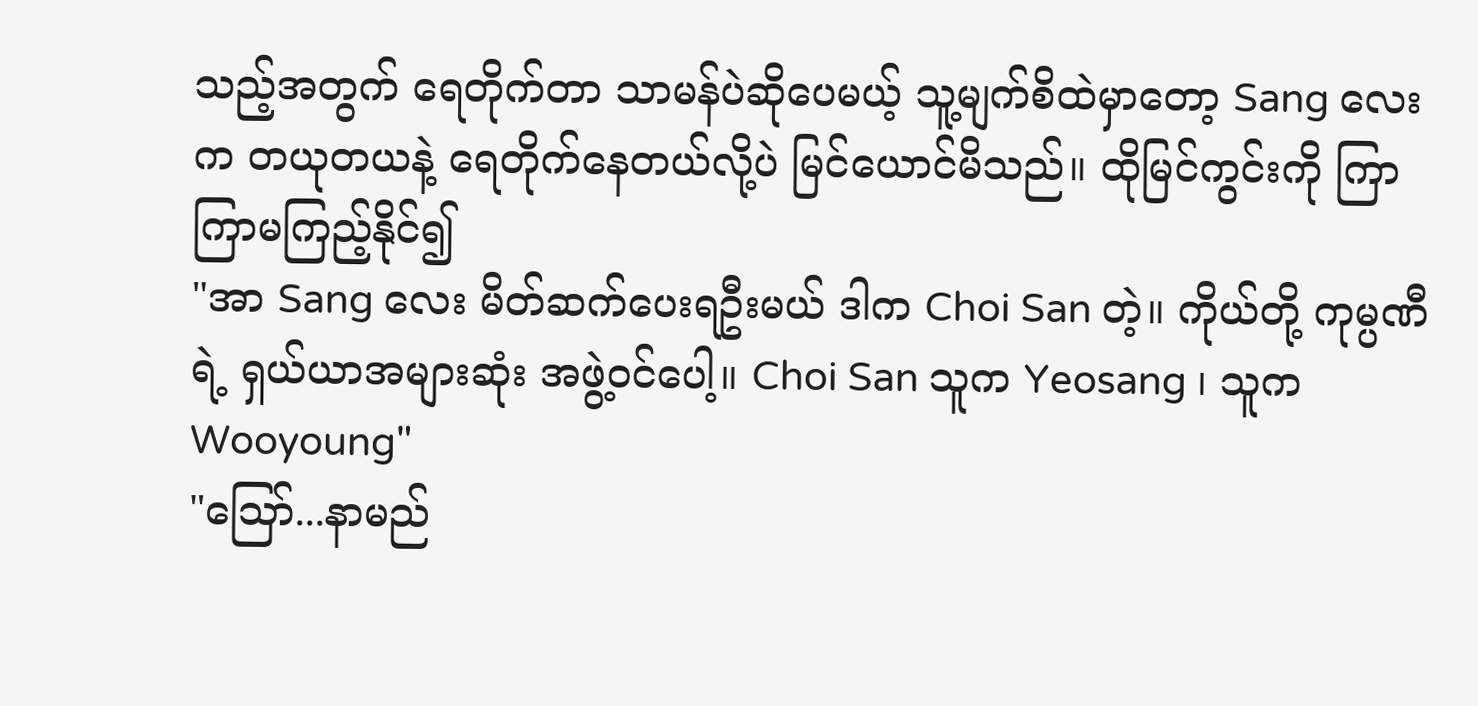သည့်အတွက် ရေတိုက်တာ သာမန်ပဲဆိုပေမယ့် သူ့မျက်စိထဲမှာတော့ Sang လေးက တယုတယနဲ့ ရေတိုက်နေတယ်လို့ပဲ မြင်ယောင်မိသည်။ ထိုမြင်ကွင်းကို ကြာကြာမကြည့်နိုင်၍
"အာ Sang လေး မိတ်ဆက်ပေးရဦးမယ် ဒါက Choi San တဲ့။ ကိုယ်တို့ ကုမ္ပဏီရဲ့ ရှယ်ယာအများဆုံး အဖွဲ့ဝင်ပေါ့။ Choi San သူက Yeosang ၊ သူက Wooyoung"
"သြော်...နာမည်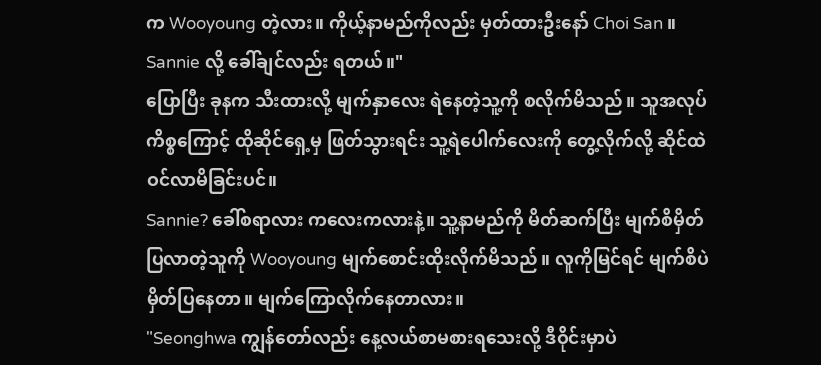က Wooyoung တဲ့လား။ ကိုယ့်နာမည်ကိုလည်း မှတ်ထားဦးနော် Choi San ။ Sannie လို့ ခေါ်ချင်လည်း ရတယ်။"
ပြောပြီး ခုနက သီးထားလို့ မျက်နှာလေး ရဲနေတဲ့သူ့ကို စလိုက်မိသည်။ သူအလုပ်ကိစ္စကြောင့် ထိုဆိုင်ရှေ့မှ ဖြတ်သွားရင်း သူ့ရဲပေါက်လေးကို တွေ့လိုက်လို့ ဆိုင်ထဲဝင်လာမိခြင်းပင်။
Sannie? ခေါ်စရာလား ကလေးကလားနဲ့။ သူ့နာမည်ကို မိတ်ဆက်ပြီး မျက်စိမှိတ်ပြလာတဲ့သူကို Wooyoung မျက်စောင်းထိုးလိုက်မိသည်။ လူကိုမြင်ရင် မျက်စိပဲ မှိတ်ပြနေတာ။ မျက်ကြောလိုက်နေတာလား။
"Seonghwa ကျွန်တော်လည်း နေ့လယ်စာမစားရသေးလို့ ဒီဝိုင်းမှာပဲ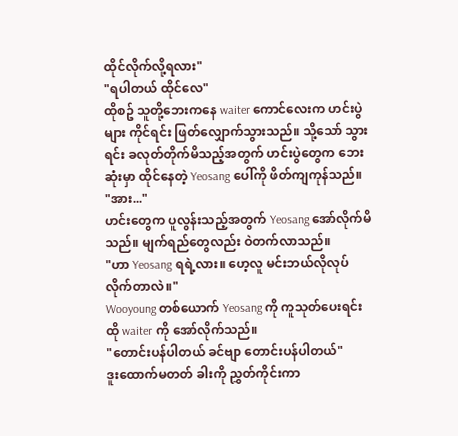ထိုင်လိုက်လို့ရလား"
"ရပါတယ် ထိုင်လေ"
ထိုစဥ် သူတို့ဘေးကနေ waiter ကောင်လေးက ဟင်းပွဲများ ကိုင်ရင်း ဖြတ်လျှောက်သွားသည်။ သို့သော် သွားရင်း ခလုတ်တိုက်မိသည့်အတွက် ဟင်းပွဲတွေက ဘေးဆုံးမှာ ထိုင်နေတဲ့ Yeosang ပေါ်ကို ဖိတ်ကျကုန်သည်။
"အား..."
ဟင်းတွေက ပူလွန်းသည့်အတွက် Yeosang အော်လိုက်မိသည်။ မျက်ရည်တွေလည်း ဝဲတက်လာသည်။
"ဟာ Yeosang ရရဲ့လား။ ဟေ့လူ မင်းဘယ်လိုလုပ်လိုက်တာလဲ။"
Wooyoung တစ်ယောက် Yeosang ကို ကူသုတ်ပေးရင်း ထို waiter ကို အော်လိုက်သည်။
"တောင်းပန်ပါတယ် ခင်ဗျာ တောင်းပန်ပါတယ်"
ဒူးထောက်မတတ် ခါးကို ညွှတ်ကိုင်းကာ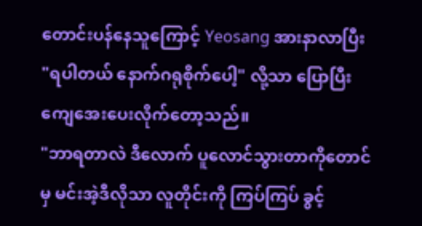တောင်းပန်နေသူကြောင့် Yeosang အားနာလာပြီး
"ရပါတယ် နောက်ဂရုစိုက်ပေါ့" လို့သာ ပြောပြီးကျေအေးပေးလိုက်တော့သည်။
"ဘာရတာလဲ ဒီလောက် ပူလောင်သွားတာကိုတောင်မှ မင်းအဲ့ဒီလိုသာ လူတိုင်းကို ကြပ်ကြပ် ခွင့်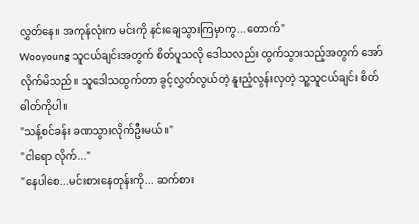လွှတ်နေ။ အကုန်လုံးက မင်းကို နင်းချေသွားကြမှာကွ...တောက်"
Wooyoung သူငယ်ချင်းအတွက် စိတ်ပူသလို ဒေါသလည်း ထွက်သွားသည့်အတွက် အော်လိုက်မိသည်။ သူဒေါသထွက်တာ ခွင့်လွှတ်လွယ်တဲ့ နူးညံ့လွန်းလှတဲ့ သူ့သူငယ်ချင်း စိတ်ဓါတ်ကိုပါ။
"သန့်စင်ခန်း ခဏသွားလိုက်ဦးမယ်။"
"ငါရော လိုက်..."
"နေပါစေ...မင်းစားနေတုန်းကို... ဆက်စား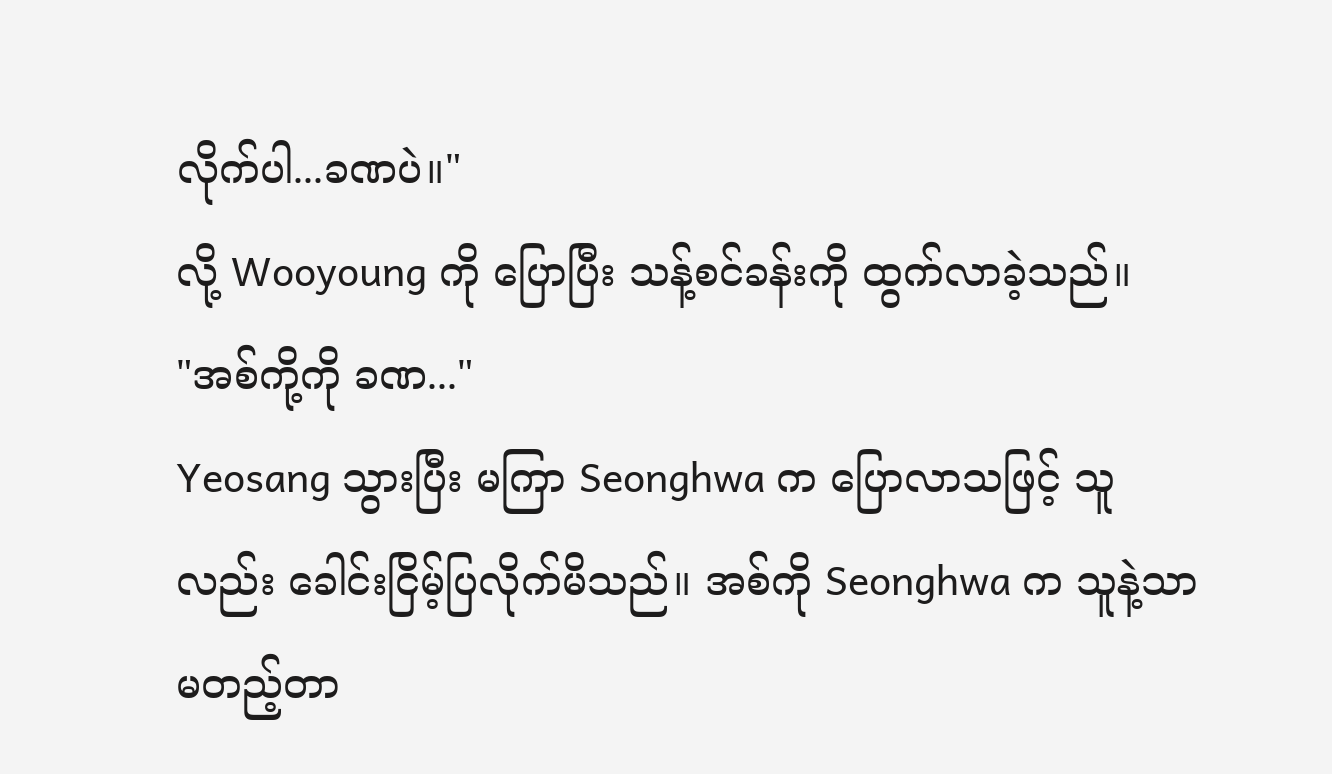လိုက်ပါ...ခဏပဲ။"
လို့ Wooyoung ကို ပြောပြီး သန့်စင်ခန်းကို ထွက်လာခဲ့သည်။
"အစ်ကို့ကို ခဏ..."
Yeosang သွားပြီး မကြာ Seonghwa က ပြောလာသဖြင့် သူလည်း ခေါင်းငြိမ့်ပြလိုက်မိသည်။ အစ်ကို Seonghwa က သူနဲ့သာ မတည့်တာ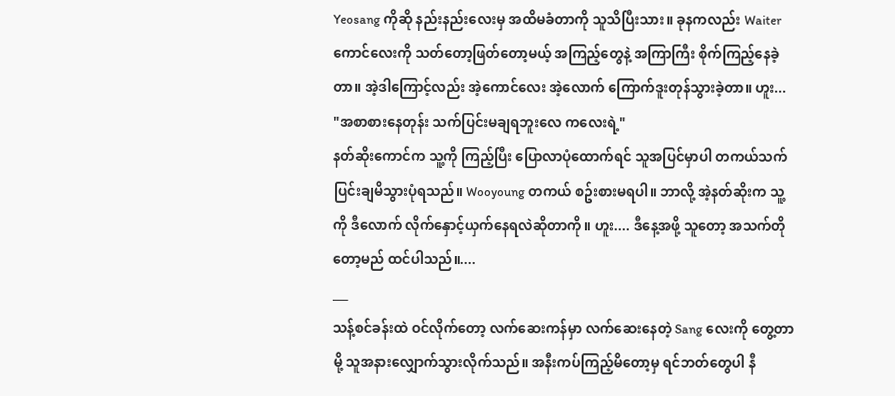Yeosang ကိုဆို နည်းနည်းလေးမှ အထိမခံတာကို သူသိပြီးသား။ ခုနကလည်း Waiter ကောင်လေးကို သတ်တော့ဖြတ်တော့မယ့် အကြည့်တွေနဲ့ အကြာကြီး စိုက်ကြည့်နေခဲ့တာ။ အဲ့ဒါကြောင့်လည်း အဲ့ကောင်လေး အဲ့လောက် ကြောက်ဒူးတုန်သွားခဲ့တာ။ ဟူး...
"အစာစားနေတုန်း သက်ပြင်းမချရဘူးလေ ကလေးရဲ့"
နတ်ဆိုးကောင်က သူ့ကို ကြည့်ပြီး ပြောလာပုံထောက်ရင် သူအပြင်မှာပါ တကယ်သက်ပြင်းချမိသွားပုံရသည်။ Wooyoung တကယ် စဥ်းစားမရပါ။ ဘာလို့ အဲ့နတ်ဆိုးက သူ့ကို ဒီလောက် လိုက်နှောင့်ယှက်နေရလဲဆိုတာကို။ ဟူး.... ဒီနေ့အဖို့ သူတော့ အသက်တိုတော့မည် ထင်ပါသည်။....
___
သန့်စင်ခန်းထဲ ဝင်လိုက်တော့ လက်ဆေးကန်မှာ လက်ဆေးနေတဲ့ Sang လေးကို တွေ့တာမို့ သူအနားလျှောက်သွားလိုက်သည်။ အနီးကပ်ကြည့်မိတော့မှ ရင်ဘတ်တွေပါ နီ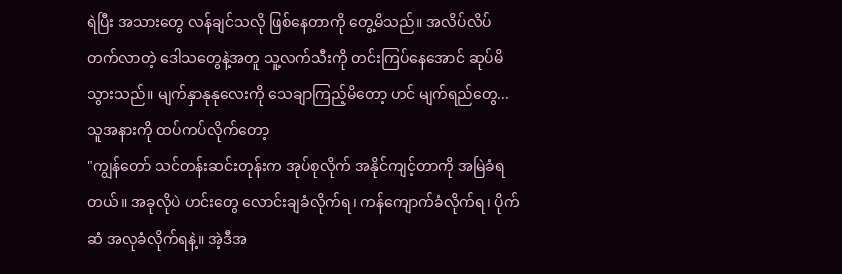ရဲပြီး အသားတွေ လန်ချင်သလို ဖြစ်နေတာကို တွေ့မိသည်။ အလိပ်လိပ်တက်လာတဲ့ ဒေါသတွေနဲ့အတူ သူ့လက်သီးကို တင်းကြပ်နေအောင် ဆုပ်မိသွားသည်။ မျက်နှာနုနုလေးကို သေချာကြည့်မိတော့ ဟင် မျက်ရည်တွေ... သူအနားကို ထပ်ကပ်လိုက်တော့
"ကျွန်တော် သင်တန်းဆင်းတုန်းက အုပ်စုလိုက် အနိုင်ကျင့်တာကို အမြဲခံရတယ်။ အခုလိုပဲ ဟင်းတွေ လောင်းချခံလိုက်ရ၊ ကန်ကျောက်ခံလိုက်ရ၊ ပိုက်ဆံ အလုခံလိုက်ရနဲ့။ အဲ့ဒီအ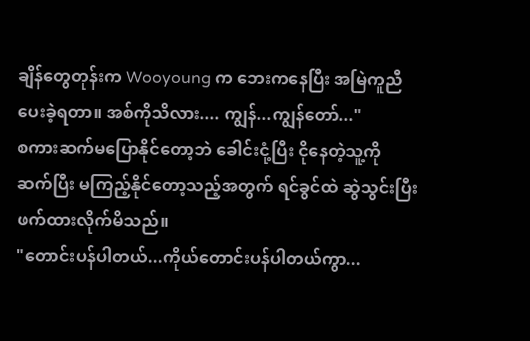ချိန်တွေတုန်းက Wooyoung က ဘေးကနေပြီး အမြဲကူညီပေးခဲ့ရတာ။ အစ်ကိုသိလား.... ကျွန်...ကျွန်တော်..."
စကားဆက်မပြောနိုင်တော့ဘဲ ခေါင်းငုံ့ပြီး ငိုနေတဲ့သူ့ကို ဆက်ပြီး မကြည့်နိုင်တော့သည့်အတွက် ရင်ခွင်ထဲ ဆွဲသွင်းပြီး ဖက်ထားလိုက်မိသည်။
"တောင်းပန်ပါတယ်...ကိုယ်တောင်းပန်ပါတယ်ကွာ...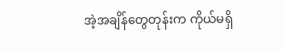အဲ့အချိန်တွေတုန်းက ကိုယ်မရှိ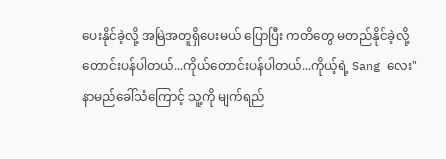ပေးနိုင်ခဲ့လို့ အမြဲအတူရှိပေးမယ် ပြောပြီး ကတိတွေ မတည်နိုင်ခဲ့လို့ တောင်းပန်ပါတယ်...ကိုယ်တောင်းပန်ပါတယ်...ကိုယ့်ရဲ့ Sang လေး"
နာမည်ခေါ်သံကြောင့် သူ့ကို မျက်ရည်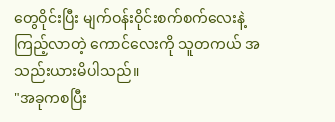တွေဝိုင်းပြီး မျက်ဝန်းဝိုင်းစက်စက်လေးနဲ့ ကြည့်လာတဲ့ ကောင်လေးကို သူတကယ် အသည်းယားမိပါသည်။
"အခုကစပြီး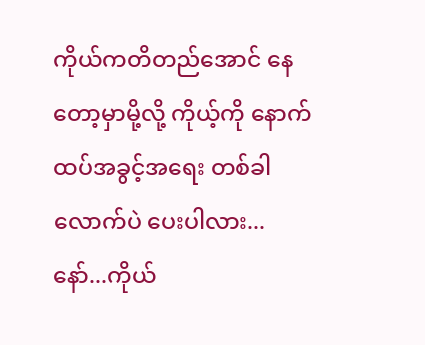ကိုယ်ကတိတည်အောင် နေတော့မှာမို့လို့ ကိုယ့်ကို နောက်ထပ်အခွင့်အရေး တစ်ခါလောက်ပဲ ပေးပါလား...နော်...ကိုယ်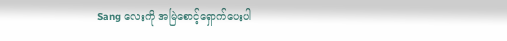Sang လေးကို အမြဲစောင့်ရှောက်ပေးပါ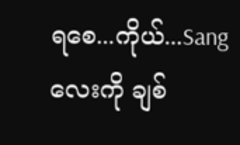ရစေ...ကိုယ်...Sang လေးကို ချစ်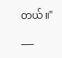တယ်။"
___